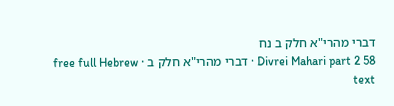דברי מהרי"א חלק ב נח
Divrei Mahari part 2 58 · דברי מהרי"א חלק ב · free full Hebrew text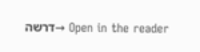Open in the reader →דרשה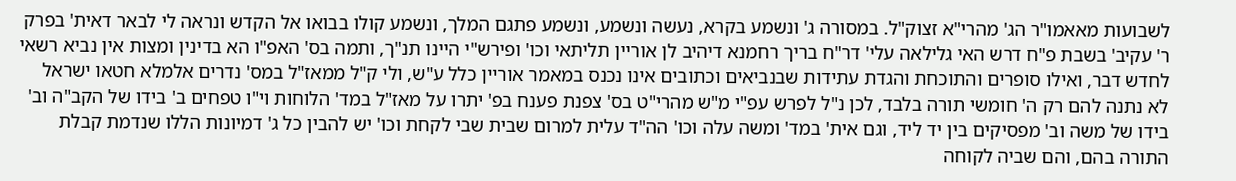לשבועות מאאמו"ר הג' מהרי"א זצוק"ל. במסורה ג' ונשמע בקרא, נעשה ונשמע, ונשמע פתגם המלך, ונשמע קולו בבואו אל הקדש ונראה לי לבאר דאית' בפרק ר' עקיב' בשבת פ"ח דרש האי גלילאה עלי' דר"ח בריך רחמנא דיהיב לן אוריין תליתאי וכו' ופירש"י היינו תנ"ך, ותמה בס' האפ"ו הא בדינין ומצות אין נביא רשאי לחדש דבר, ואילו סופרים והתוכחת והגדת עתידות שבנביאים וכתובים אינו נכנס במאמר אוריין כלל ע"ש, ולי ק"ל ממאז"ל במס' נדרים אלמלא חטאו ישראל לא נתנה להם רק ה' חומשי תורה בלבד, לכן נ"ל לפרש עפ"י מ"ש מהרי"ט בס' צפנת פענח בפ' יתרו על מאז"ל במד' הלוחות וי"ו טפחים ב' בידו של הקב"ה וב' בידו של משה וב' מפסיקים בין יד ליד, וגם אית' במד' ומשה עלה וכו' הה"ד עלית למרום שבית שבי לקחת וכו' יש להבין כל ג' דמיונות הללו שנדמת קבלת התורה בהם, והם שביה לקוחה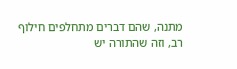מתנה, שהם דברים מתחלפים חילוף רב, וזה שהתורה יש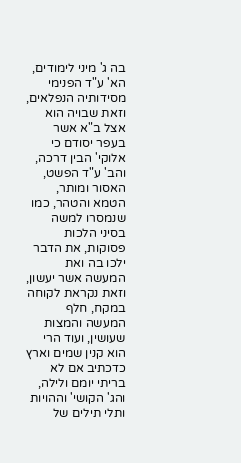בה ג' מיני לימודים, הא' ע"ד הפנימי מסידותיה הנפלאים, וזאת שבויה הוא אצל ב"א אשר בעפר יסודם כי אלוקי' הבין דרכה, והב' ע"ד הפשט, האסור ומותר, הטמא והטהר, כמו שנמסרו למשה בסיני הלכות פסוקות, את הדבר ילכו בה ואת המעשה אשר יעשון, וזאת נקראת לקוחה במקח, חלף המעשה והמצות שעושין, ועוד הרי הוא קנין שמים וארץ כדכתיב אם לא בריתי יומם ולילה, והג' הקושי' וההויות ותלי תילים של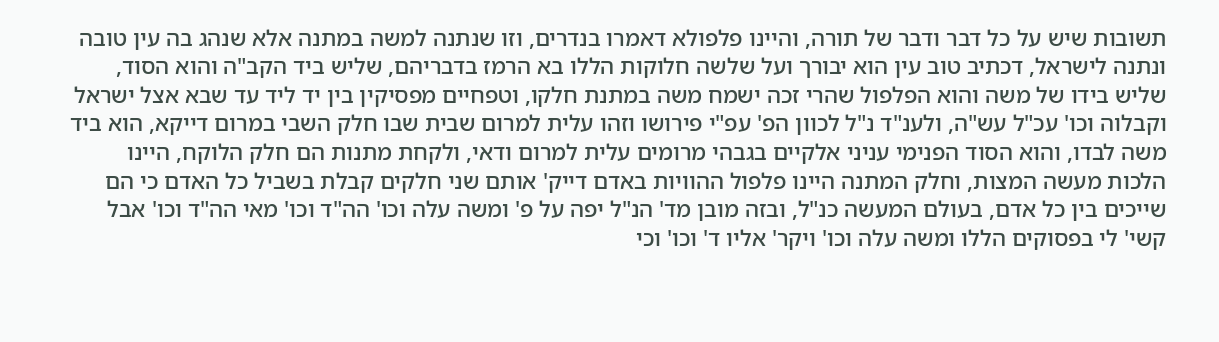תשובות שיש על כל דבר ודבר של תורה, והיינו פלפולא דאמרו בנדרים, וזו שנתנה למשה במתנה אלא שנהג בה עין טובה ונתנה לישראל, דכתיב טוב עין הוא יבורך ועל שלשה חלוקות הללו בא הרמז בדבריהם, שליש ביד הקב"ה והוא הסוד, שליש בידו של משה והוא הפלפול שהרי זכה ישמח משה במתנת חלקו, וטפחיים מפסיקין בין יד ליד עד שבא אצל ישראל וקבלוה וכו' עכ"ל עש"ה, ולענ"ד נ"ל לכוון הפ' עפ"י פירושו וזהו עלית למרום שבית שבו חלק השבי במרום דייקא, הוא ביד משה לבדו, והוא הסוד הפנימי עניני אלקיים בגבהי מרומים עלית למרום ודאי, ולקחת מתנות הם חלק הלוקח, היינו הלכות מעשה המצות, וחלק המתנה היינו פלפול ההוויות באדם דייק' אותם שני חלקים קבלת בשביל כל האדם כי הם שייכים בין כל אדם, בעולם המעשה כנ"ל, ובזה מובן מד' הנ"ל יפה על פ' ומשה עלה וכו' הה"ד וכו' מאי הה"ד וכו' אבל קשי' לי בפסוקים הללו ומשה עלה וכו' ויקר' אליו ד' וכו' וכי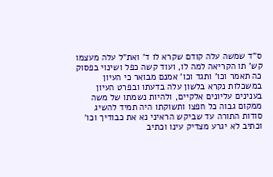ס"ד שמשה עלה קודם שקרא לו ד' ואת"ל עלה מעצמו קש' תו הקריאה למה לו, ועוד קשה כפל ושינוי בפסוק כה תאמר וכו' ותגד וכו' אמנם מבואר כי העיון במשכלות נקרא בלשון עלה בדעתו ובפרט העיון בענינים עליונים אלקיים, ולהיות נשמתו של משה ממקום גבוה כל חפצו ותשוקתו היה תמיד להשיג סודות התורה עד שביקש הראיני נא את כבודיך וכו' וכתיב לא יגרע מצדיק עינו וכתיב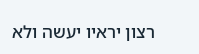רצון יראיו יעשה ולא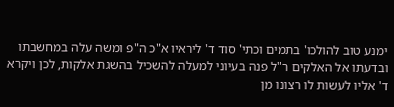ימנע טוב להולכו' בתמים וכתי' סוד ד' ליראיו א"כ ה"פ ומשה עלה במחשבתו ובדעתו אל האלקים ר"ל פנה בעיוני למעלה להשכיל בהשגת אלקות, לכן ויקרא ד' אליו לעשות לו רצונו מן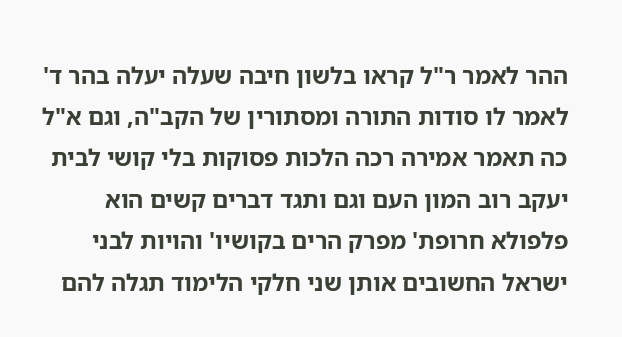ההר לאמר ר"ל קראו בלשון חיבה שעלה יעלה בהר ד' לאמר לו סודות התורה ומסתורין של הקב"ה, וגם א"ל כה תאמר אמירה רכה הלכות פסוקות בלי קושי לבית יעקב רוב המון העם וגם ותגד דברים קשים הוא פלפולא חרופת' מפרק הרים בקושיו' והויות לבני ישראל החשובים אותן שני חלקי הלימוד תגלה להם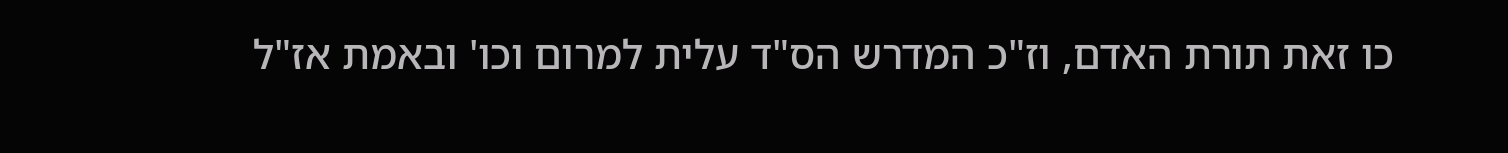כו זאת תורת האדם, וז"כ המדרש הס"ד עלית למרום וכו' ובאמת אז"ל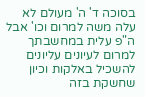בסוכה ד' ה' מעולם לא עלה משה למרום וכו' אבל ה"פ עלית במחשבתך למרום לעיונים עליונים להשכיל באלקות וכיון שחשקת בזה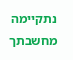נתקיימה מחשבתך